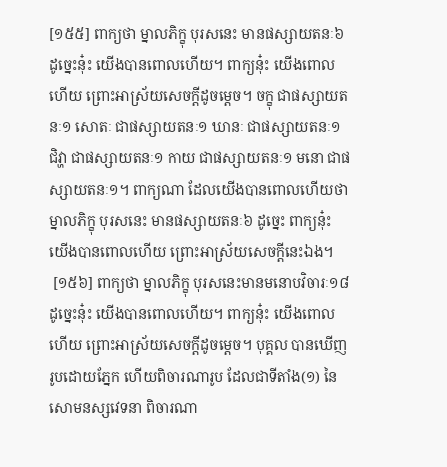[១៥៥] ពាក្យថា ម្នាលភិក្ខុ បុរសនេះ មានផស្សាយតនៈ៦ ដូច្នេះនុ៎ះ យើងបានពោលហើយ។ ពាក្យនុ៎ះ យើងពោលហើយ ព្រោះអាស្រ័យសេចក្តីដូចម្តេច។ ចក្ខុ ជាផស្សាយតនៈ១ សោតៈ ជាផស្សាយតនៈ១ ឃានៈ ជាផស្សាយតនៈ១ ជិវ្ហា ជាផស្សាយតនៈ១ កាយ ជាផស្សាយតនៈ១ មនោ ជាផស្សាយតនៈ១។ ពាក្យណា ដែលយើងបានពោលហើយថា ម្នាលភិក្ខុ បុរសនេះ មានផស្សាយតនៈ៦ ដូច្នេះ ពាក្យនុ៎ះ យើងបានពោលហើយ ព្រោះអាស្រ័យសេចក្តីនេះឯង។
 [១៥៦] ពាក្យថា ម្នាលភិក្ខុ បុរសនេះមានមនោបវិចារៈ១៨ ដូច្នេះនុ៎ះ យើងបានពោលហើយ។ ពាក្យនុ៎ះ យើងពោលហើយ ព្រោះអាស្រ័យសេចក្តីដូចម្តេច។ បុគ្គល បានឃើញរូបដោយភ្នែក ហើយពិចារណារូប ដែលជាទីតាំង(១) នៃសោមនស្សវេទនា ពិចារណា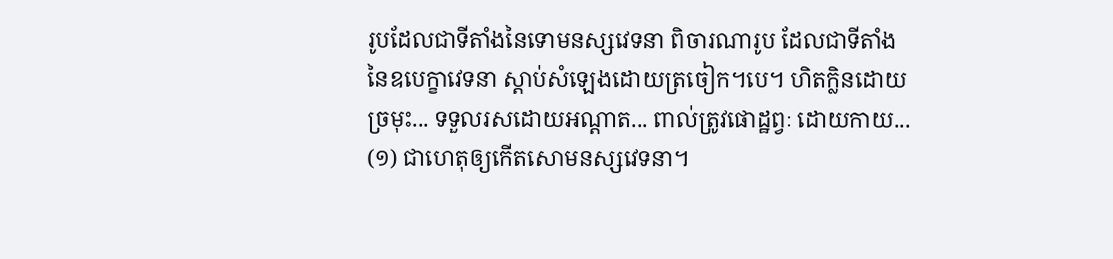រូបដែលជាទីតាំងនៃទោមនស្សវេទនា ពិចារណារូប ដែលជាទីតាំង នៃឧបេក្ខាវេទនា ស្តាប់សំឡេងដោយត្រចៀក។បេ។ ហិតក្លិនដោយច្រមុះ... ទទួលរសដោយអណ្តាត... ពាល់ត្រូវផោដ្ឋព្វៈ ដោយកាយ...
(១) ជាហេតុឲ្យកើតសោមនស្សវេទនា។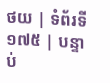ថយ | ទំព័រទី ១៧៥ | បន្ទាប់